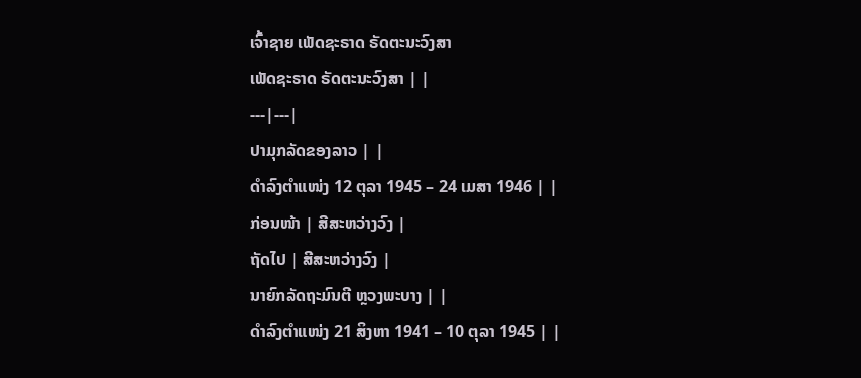ເຈົ້າຊາຍ ເພັດຊະຣາດ ຣັດຕະນະວົງສາ
ເພັດຊະຣາດ ຣັດຕະນະວົງສາ | |
---|---|
ປາມຸກລັດຂອງລາວ | |
ດຳລົງຕຳແໜ່ງ 12 ຕຸລາ 1945 – 24 ເມສາ 1946 | |
ກ່ອນໜ້າ | ສີສະຫວ່າງວົງ |
ຖັດໄປ | ສີສະຫວ່າງວົງ |
ນາຍົກລັດຖະມົນຕີ ຫຼວງພະບາງ | |
ດຳລົງຕຳແໜ່ງ 21 ສິງຫາ 1941 – 10 ຕຸລາ 1945 | |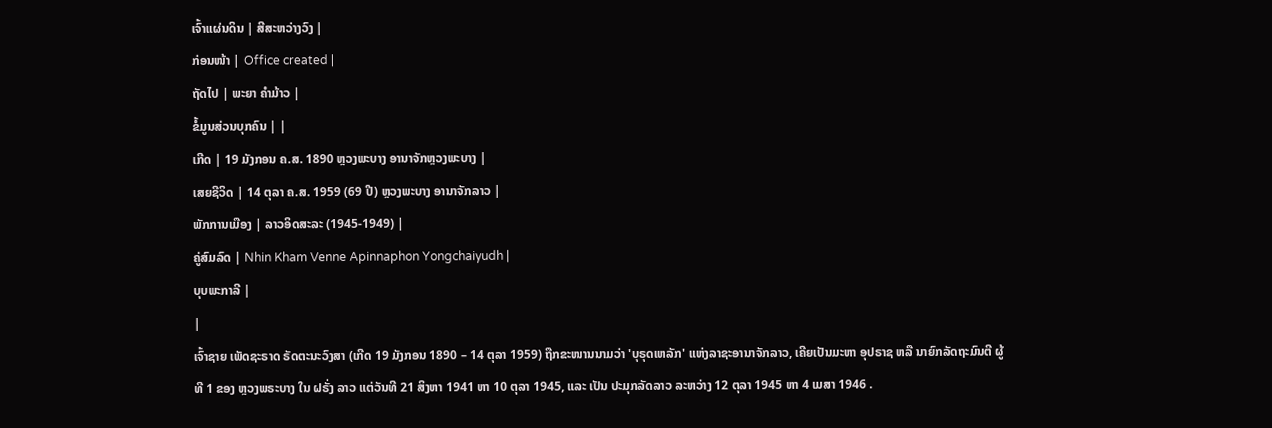ເຈົ້າແຜ່ນດິນ | ສີສະຫວ່າງວົງ |
ກ່ອນໜ້າ | Office created |
ຖັດໄປ | ພະຍາ ຄຳມ້າວ |
ຂໍ້ມູນສ່ວນບຸກຄົນ | |
ເກີດ | 19 ມັງກອນ ຄ.ສ. 1890 ຫຼວງພະບາງ ອານາຈັກຫຼວງພະບາງ |
ເສຍຊີວິດ | 14 ຕຸລາ ຄ.ສ. 1959 (69 ປີ) ຫຼວງພະບາງ ອານາຈັກລາວ |
ພັກການເມືອງ | ລາວອິດສະລະ (1945-1949) |
ຄູ່ສົມລົດ | Nhin Kham Venne Apinnaphon Yongchaiyudh |
ບຸບພະກາລີ |
|
ເຈົ້າຊາຍ ເພັດຊະຣາດ ຣັດຕະນະວົງສາ (ເກີດ 19 ມັງກອນ 1890 – 14 ຕຸລາ 1959) ຖືກຂະໜານນາມວ່າ 'ບຸຣຸດເຫລັກ' ແຫ່ງລາຊະອານາຈັກລາວ, ເຄີຍເປັນມະຫາ ອຸປຣາຊ ຫລື ນາຍົກລັດຖະມົນຕີ ຜູ້ທີ 1 ຂອງ ຫຼວງພຣະບາງ ໃນ ຝຣັ່ງ ລາວ ແຕ່ວັນທີ 21 ສິງຫາ 1941 ຫາ 10 ຕຸລາ 1945, ແລະ ເປັນ ປະມຸກລັດລາວ ລະຫວ່າງ 12 ຕຸລາ 1945 ຫາ 4 ເມສາ 1946 .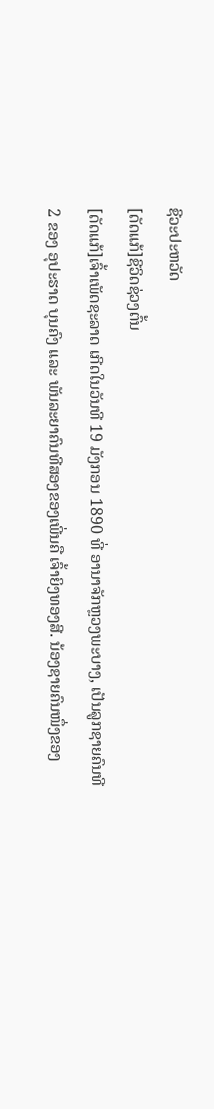ຊີວະປະຫວັດ
[ດັດແກ້]ຊີວິດຊ່ວງຕົ້ນ
[ດັດແກ້]ເຈົ້າເພັດຊະລາດ ເກີດໃນວັນທີ 19 ມັງກອນ 1890 ທີ່ ອານາຈັກຫຼວງພະບາງ, ເປັນລູກຊາຍຄົນທີ 2 ຂອງ ອຸປະຮາດ ບຸນຄົງ ແລະ ພັນລະຍາຄົນທີສອງຂອງເພີ່ນຄື ເຈົ້າຍິງທອງສີ. ນ້ອງຊາຍຄົນໜຶ່ງຂອງ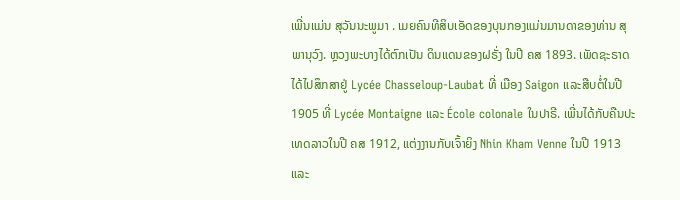ເພີ່ນແມ່ນ ສຸວັນນະພູມາ . ເມຍຄົນທີສິບເອັດຂອງບຸນກອງແມ່ນມານດາຂອງທ່ານ ສຸພານຸວົງ. ຫຼວງພະບາງໄດ້ຕົກເປັນ ດິນແດນຂອງຝຣັ່ງ ໃນປີ ຄສ 1893. ເພັດຊະຣາດ ໄດ້ໄປສຶກສາຢູ່ Lycée Chasseloup-Laubat ທີ່ ເມືອງ Saigon ແລະສືບຕໍ່ໃນປີ 1905 ທີ່ Lycée Montaigne ແລະ École colonale ໃນປາຣີ. ເພີ່ນໄດ້ກັບຄືນປະເທດລາວໃນປີ ຄສ 1912, ແຕ່ງງານກັບເຈົ້າຍິງ Nhin Kham Venne ໃນປີ 1913 ແລະ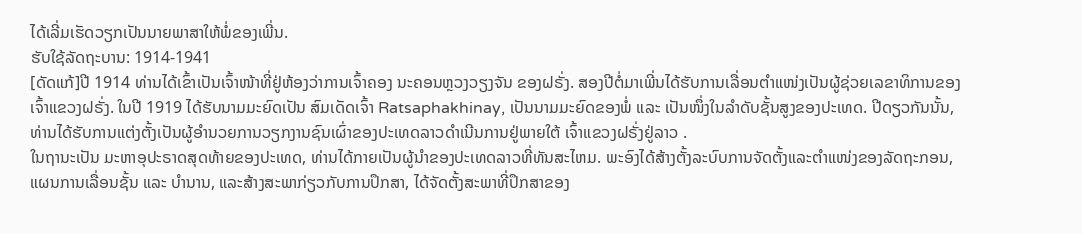ໄດ້ເລີ່ມເຮັດວຽກເປັນນາຍພາສາໃຫ້ພໍ່ຂອງເພີ່ນ.
ຮັບໃຊ້ລັດຖະບານ: 1914-1941
[ດັດແກ້]ປີ 1914 ທ່ານໄດ້ເຂົ້າເປັນເຈົ້າໜ້າທີ່ຢູ່ຫ້ອງວ່າການເຈົ້າຄອງ ນະຄອນຫຼວງວຽງຈັນ ຂອງຝຣັ່ງ. ສອງປີຕໍ່ມາເພີ່ນໄດ້ຮັບການເລື່ອນຕໍາແໜ່ງເປັນຜູ້ຊ່ວຍເລຂາທິການຂອງເຈົ້າແຂວງຝຣັ່ງ. ໃນປີ 1919 ໄດ້ຮັບນາມມະຍົດເປັນ ສົມເດັດເຈົ້າ Ratsaphakhinay, ເປັນນາມມະຍົດຂອງພໍ່ ແລະ ເປັນໜຶ່ງໃນລຳດັບຊັ້ນສູງຂອງປະເທດ. ປີດຽວກັນນັ້ນ, ທ່ານໄດ້ຮັບການແຕ່ງຕັ້ງເປັນຜູ້ອຳນວຍການວຽກງານຊົນເຜົ່າຂອງປະເທດລາວດຳເນີນການຢູ່ພາຍໃຕ້ ເຈົ້າແຂວງຝຣັ່ງຢູ່ລາວ .
ໃນຖານະເປັນ ມະຫາອຸປະຣາດສຸດທ້າຍຂອງປະເທດ, ທ່ານໄດ້ກາຍເປັນຜູ້ນໍາຂອງປະເທດລາວທີ່ທັນສະໄຫມ. ພະອົງໄດ້ສ້າງຕັ້ງລະບົບການຈັດຕັ້ງແລະຕຳແໜ່ງຂອງລັດຖະກອນ, ແຜນການເລື່ອນຊັ້ນ ແລະ ບຳນານ, ແລະສ້າງສະພາກ່ຽວກັບການປຶກສາ, ໄດ້ຈັດຕັ້ງສະພາທີ່ປຶກສາຂອງ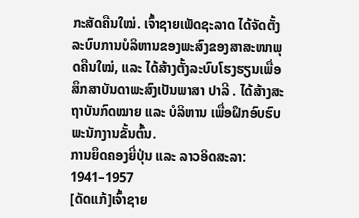ກະສັດຄືນໃໝ່. ເຈົ້າຊາຍເພັດຊະລາດ ໄດ້ຈັດຕັ້ງລະບົບການບໍລິຫານຂອງພະສົງຂອງສາສະໜາພຸດຄືນໃໝ່, ແລະ ໄດ້ສ້າງຕັ້ງລະບົບໂຮງຮຽນເພື່ອສຶກສາບັນດາພະສົງເປັນພາສາ ປາລີ . ໄດ້ສ້າງສະຖາບັນກົດໝາຍ ແລະ ບໍລິຫານ ເພື່ອຝຶກອົບຮົບພະນັກງານຂັ້ນຕົ້ນ.
ການຍຶດຄອງຍີ່ປຸ່ນ ແລະ ລາວອິດສະລາ: 1941–1957
[ດັດແກ້]ເຈົ້າຊາຍ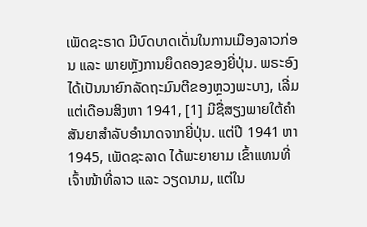ເພັດຊະຣາດ ມີບົດບາດເດັ່ນໃນການເມືອງລາວກ່ອນ ແລະ ພາຍຫຼັງການຍຶດຄອງຂອງຍີ່ປຸ່ນ. ພຣະອົງໄດ້ເປັນນາຍົກລັດຖະມົນຕີຂອງຫຼວງພະບາງ, ເລີ່ມແຕ່ເດືອນສິງຫາ 1941, [1] ມີຊື່ສຽງພາຍໃຕ້ຄໍາສັນຍາສຳລັບອໍານາດຈາກຍີ່ປຸ່ນ. ແຕ່ປີ 1941 ຫາ 1945, ເພັດຊະລາດ ໄດ້ພະຍາຍາມ ເຂົ້າແທນທີ່ ເຈົ້າໜ້າທີ່ລາວ ແລະ ວຽດນາມ, ແຕ່ໃນ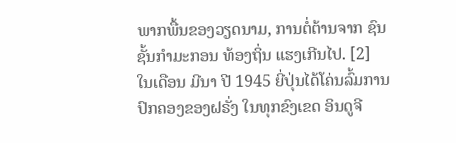ພາກພື້ນຂອງວຽດນາມ, ການຕໍ່ຕ້ານຈາກ ຊົນຊັ້ນກຳມະກອນ ທ້ອງຖິ່ນ ແຮງເກີນໄປ. [2]
ໃນເດືອນ ມີນາ ປີ 1945 ຍີ່ປຸ່ນໄດ້ໂຄ່ນລົ້ມການປົກຄອງຂອງຝຣັ່ງ ໃນທຸກຂົງເຂດ ອິນດູຈີ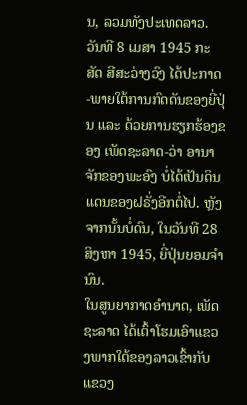ນ, ລວມທັງປະເທດລາວ. ວັນທີ 8 ເມສາ 1945 ກະສັດ ສີສະວ່າງວົງ ໄດ້ປະກາດ-ພາຍໃຕ້ການກົດດັນຂອງຍີ່ປຸ່ນ ແລະ ດ້ວຍການຮຽກຮ້ອງຂອງ ເພັດຊະລາດ-ວ່າ ອານາຈັກຂອງພະອົງ ບໍ່ໄດ້ເປັນດິນແດນຂອງຝຣັ່ງອີກຕໍ່ໄປ. ຫຼັງຈາກນັ້ນບໍ່ດົນ, ໃນວັນທີ 28 ສິງຫາ 1945, ຍີ່ປຸ່ນຍອມຈໍານົນ.
ໃນສູນຍາກາດອຳນາດ, ເພັດຊະລາດ ໄດ້ເຕົ້າໂຮມເອົາແຂວງພາກໃຕ້ຂອງລາວເຂົ້າກັບແຂວງ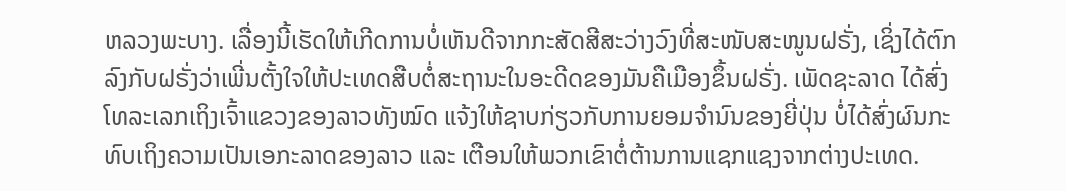ຫລວງພະບາງ. ເລື່ອງນີ້ເຮັດໃຫ້ເກີດການບໍ່ເຫັນດີຈາກກະສັດສີສະວ່າງວົງທີ່ສະໜັບສະໜູນຝຣັ່ງ, ເຊິ່ງໄດ້ຕົກລົງກັບຝຣັ່ງວ່າເພີ່ນຕັ້ງໃຈໃຫ້ປະເທດສືບຕໍ່ສະຖານະໃນອະດີດຂອງມັນຄືເມືອງຂຶ້ນຝຣັ່ງ. ເພັດຊະລາດ ໄດ້ສົ່ງໂທລະເລກເຖິງເຈົ້າແຂວງຂອງລາວທັງໝົດ ແຈ້ງໃຫ້ຊາບກ່ຽວກັບການຍອມຈຳນົນຂອງຍີ່ປຸ່ນ ບໍ່ໄດ້ສົ່ງຜົນກະທົບເຖິງຄວາມເປັນເອກະລາດຂອງລາວ ແລະ ເຕືອນໃຫ້ພວກເຂົາຕໍ່ຕ້ານການແຊກແຊງຈາກຕ່າງປະເທດ.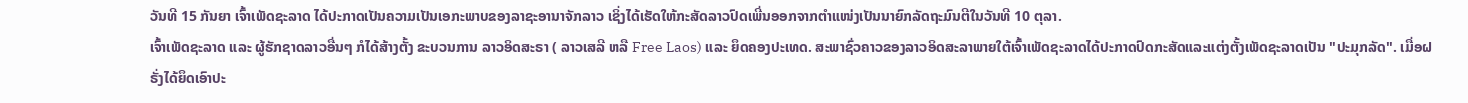ວັນທີ 15 ກັນຍາ ເຈົ້າເພັດຊະລາດ ໄດ້ປະກາດເປັນຄວາມເປັນເອກະພາບຂອງລາຊະອານາຈັກລາວ ເຊິ່ງໄດ້ເຮັດໃຫ້ກະສັດລາວປົດເພີ່ນອອກຈາກຕຳແໜ່ງເປັນນາຍົກລັດຖະມົນຕີໃນວັນທີ 10 ຕຸລາ.
ເຈົ້າເພັດຊະລາດ ແລະ ຜູ້ຮັກຊາດລາວອື່ນໆ ກໍໄດ້ສ້າງຕັ້ງ ຂະບວນການ ລາວອິດສະຣາ ( ລາວເສລີ ຫລື Free Laos) ແລະ ຍຶດຄອງປະເທດ. ສະພາຊົ່ວຄາວຂອງລາວອິດສະລາພາຍໃຕ້ເຈົ້າເພັດຊະລາດໄດ້ປະກາດປົດກະສັດແລະແຕ່ງຕັ້ງເພັດຊະລາດເປັນ "ປະມຸກລັດ". ເມື່ອຝຣັ່ງໄດ້ຍຶດເອົາປະ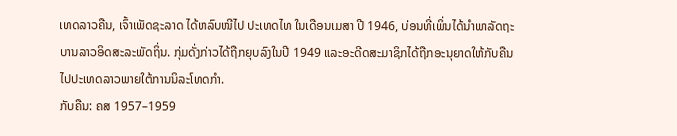ເທດລາວຄືນ, ເຈົ້າເພັດຊະລາດ ໄດ້ຫລົບໜີໄປ ປະເທດໄທ ໃນເດືອນເມສາ ປີ 1946, ບ່ອນທີ່ເພິ່ນໄດ້ນຳພາລັດຖະບານລາວອິດສະລະພັດຖິ່ນ. ກຸ່ມດັ່ງກ່າວໄດ້ຖືກຍຸບລົງໃນປີ 1949 ແລະອະດີດສະມາຊິກໄດ້ຖືກອະນຸຍາດໃຫ້ກັບຄືນໄປປະເທດລາວພາຍໃຕ້ການນິລະໂທດກຳ.
ກັບຄືນ: ຄສ 1957–1959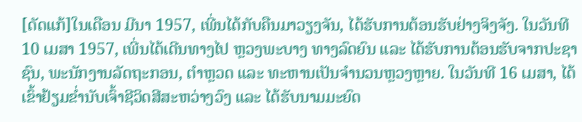[ດັດແກ້]ໃນເດືອນ ມີນາ 1957, ເພີ່ນໄດ້ກັບຄືນມາວຽງຈັນ, ໄດ້ຮັບການຕ້ອນຮັບຢ່າງຈິງຈັງ. ໃນວັນທີ 10 ເມສາ 1957, ເພີ່ນໄດ້ເດີນທາງໄປ ຫຼວງພະບາງ ທາງລົດຍົນ ແລະ ໄດ້ຮັບການຕ້ອນຮັບຈາກປະຊາຊົນ, ພະນັກງານລັດຖະກອນ, ຕຳຫຼວດ ແລະ ທະຫານເປັນຈຳນວນຫຼວງຫຼາຍ. ໃນວັນທີ 16 ເມສາ, ໄດ້ເຂົ້າຢ້ຽມຂໍ່ານັບເຈົ້າຊີວິດສີສະຫວ່າງວົງ ແລະ ໄດ້ຮັບນາມມະຍົດ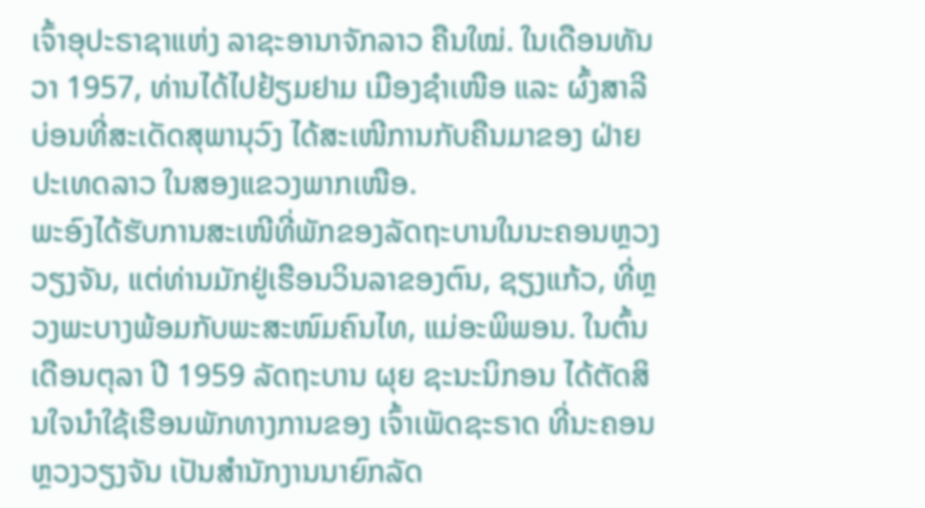ເຈົ້າອຸປະຣາຊາແຫ່ງ ລາຊະອານາຈັກລາວ ຄືນໃໝ່. ໃນເດືອນທັນວາ 1957, ທ່ານໄດ້ໄປຢ້ຽມຢາມ ເມືອງຊຳເໜືອ ແລະ ຜົ້ງສາລີ ບ່ອນທີ່ສະເດັດສຸພານຸວົງ ໄດ້ສະເໜີການກັບຄືນມາຂອງ ຝ່າຍປະເທດລາວ ໃນສອງແຂວງພາກເໜືອ.
ພະອົງໄດ້ຮັບການສະເໜີທີ່ພັກຂອງລັດຖະບານໃນນະຄອນຫຼວງວຽງຈັນ, ແຕ່ທ່ານມັກຢູ່ເຮືອນວິນລາຂອງຕົນ, ຊຽງແກ້ວ, ທີ່ຫຼວງພະບາງພ້ອມກັບພະສະໜົມຄົນໄທ, ແມ່ອະພິພອນ. ໃນຕົ້ນເດືອນຕຸລາ ປີ 1959 ລັດຖະບານ ຜຸຍ ຊະນະນິກອນ ໄດ້ຕັດສິນໃຈນຳໃຊ້ເຮືອນພັກທາງການຂອງ ເຈົ້າເພັດຊະຣາດ ທີ່ນະຄອນຫຼວງວຽງຈັນ ເປັນສໍານັກງານນາຍົກລັດ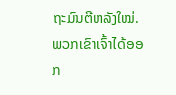ຖະມົນຕີຫລັງໃໝ່. ພວກເຂົາເຈົ້າໄດ້ອອກ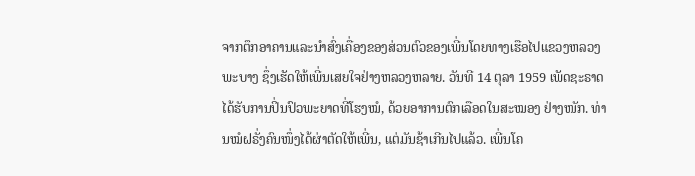ຈາກຕຶກອາຄານແລະນຳສົ່ງເຄື່ອງຂອງສ່ວນຕົວຂອງເພີ່ນໂດຍທາງເຮືອໄປແຂວງຫລວງພະບາງ ຊຶ່ງເຮັດໃຫ້ເພີ່ນເສຍໃຈຢ່າງຫລວງຫລາຍ. ວັນທີ 14 ຕຸລາ 1959 ເພັດຊະຣາດ ໄດ້ຮັບການປິ່ນປົວພະຍາດທີ່ໂຮງໝໍ, ດ້ວຍອາການຕົກເລືອດໃນສະໝອງ ຢ່າງໜັກ. ທ່ານໝໍຝຣັ່ງຄົນໜຶ່ງໄດ້ຜ່າຕັດໃຫ້ເພີ່ນ, ແຕ່ມັນຊ້າເກີນໄປແລ້ວ. ເພີ່ນໂຄ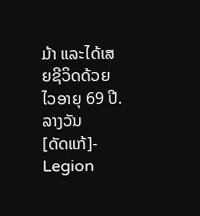ມ້າ ແລະໄດ້ເສຍຊີວິດດ້ວຍໄວອາຍຸ 69 ປີ.
ລາງວັນ
[ດັດແກ້]- Legion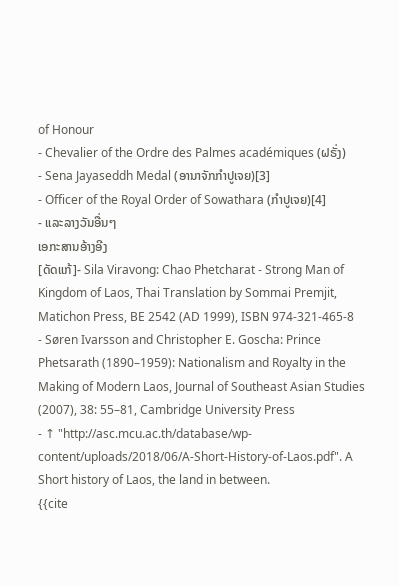of Honour
- Chevalier of the Ordre des Palmes académiques (ຝຣັ່ງ)
- Sena Jayaseddh Medal (ອານາຈັກກຳປູເຈຍ)[3]
- Officer of the Royal Order of Sowathara (ກຳປູເຈຍ)[4]
- ແລະລາງວັນອື່ນໆ
ເອກະສານອ້າງອີງ
[ດັດແກ້]- Sila Viravong: Chao Phetcharat - Strong Man of Kingdom of Laos, Thai Translation by Sommai Premjit, Matichon Press, BE 2542 (AD 1999), ISBN 974-321-465-8
- Søren Ivarsson and Christopher E. Goscha: Prince Phetsarath (1890–1959): Nationalism and Royalty in the Making of Modern Laos, Journal of Southeast Asian Studies (2007), 38: 55–81, Cambridge University Press
- ↑ "http://asc.mcu.ac.th/database/wp-content/uploads/2018/06/A-Short-History-of-Laos.pdf". A Short history of Laos, the land in between.
{{cite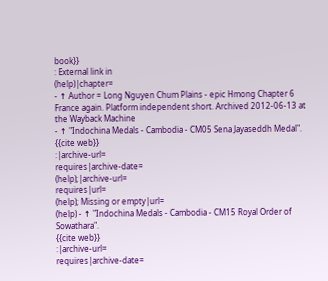book}}
: External link in
(help)|chapter=
- ↑ Author = Long Nguyen Chum Plains - epic Hmong Chapter 6 France again. Platform independent short. Archived 2012-06-13 at the Wayback Machine
- ↑ "Indochina Medals - Cambodia - CM05 Sena Jayaseddh Medal".
{{cite web}}
:|archive-url=
requires|archive-date=
(help);|archive-url=
requires|url=
(help); Missing or empty|url=
(help) - ↑ "Indochina Medals - Cambodia - CM15 Royal Order of Sowathara".
{{cite web}}
:|archive-url=
requires|archive-date=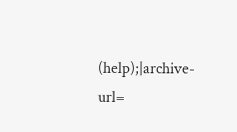(help);|archive-url=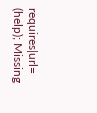requires|url=
(help); Missing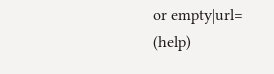or empty|url=
(help)